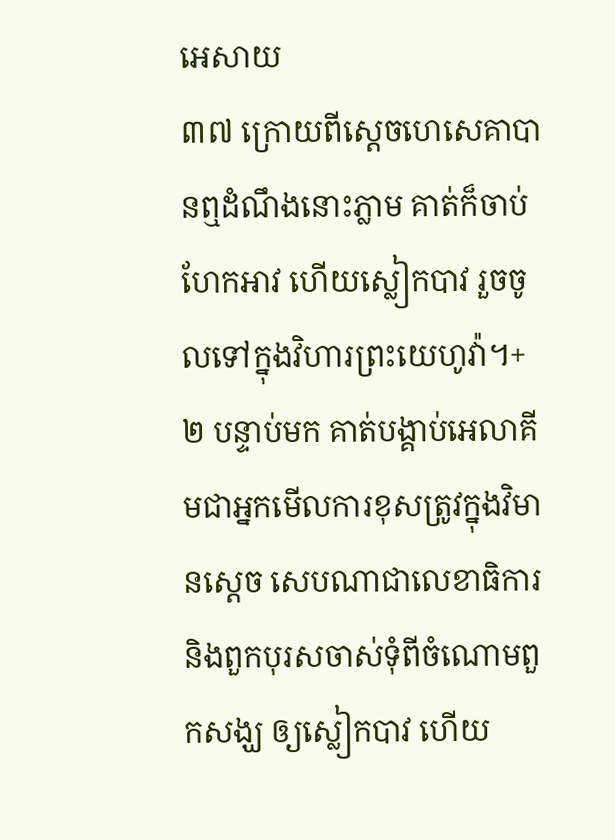អេសាយ
៣៧ ក្រោយពីស្ដេចហេសេគាបានឮដំណឹងនោះភ្លាម គាត់ក៏ចាប់ហែកអាវ ហើយស្លៀកបាវ រួចចូលទៅក្នុងវិហារព្រះយេហូវ៉ា។+ ២ បន្ទាប់មក គាត់បង្គាប់អេលាគីមជាអ្នកមើលការខុសត្រូវក្នុងវិមានស្ដេច សេបណាជាលេខាធិការ និងពួកបុរសចាស់ទុំពីចំណោមពួកសង្ឃ ឲ្យស្លៀកបាវ ហើយ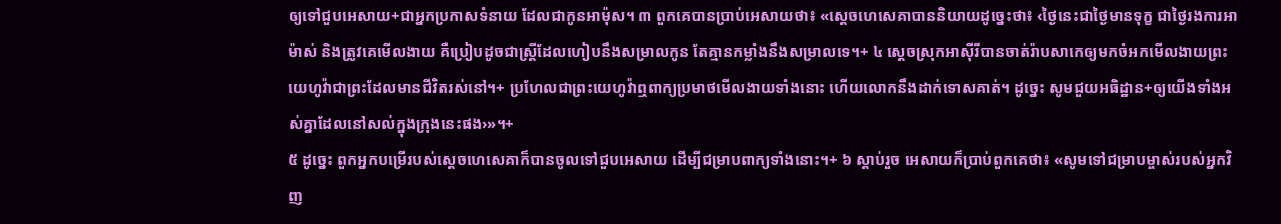ឲ្យទៅជួបអេសាយ+ជាអ្នកប្រកាសទំនាយ ដែលជាកូនអាម៉ុស។ ៣ ពួកគេបានប្រាប់អេសាយថា៖ «ស្ដេចហេសេគាបាននិយាយដូច្នេះថា៖ ‹ថ្ងៃនេះជាថ្ងៃមានទុក្ខ ជាថ្ងៃរងការអាម៉ាស់ និងត្រូវគេមើលងាយ គឺប្រៀបដូចជាស្ត្រីដែលហៀបនឹងសម្រាលកូន តែគ្មានកម្លាំងនឹងសម្រាលទេ។+ ៤ ស្ដេចស្រុកអាស៊ីរីបានចាត់រ៉ាបសាកេឲ្យមកចំអកមើលងាយព្រះយេហូវ៉ាជាព្រះដែលមានជីវិតរស់នៅ។+ ប្រហែលជាព្រះយេហូវ៉ាឮពាក្យប្រមាថមើលងាយទាំងនោះ ហើយលោកនឹងដាក់ទោសគាត់។ ដូច្នេះ សូមជួយអធិដ្ឋាន+ឲ្យយើងទាំងអស់គ្នាដែលនៅសល់ក្នុងក្រុងនេះផង›»។+
៥ ដូច្នេះ ពួកអ្នកបម្រើរបស់ស្ដេចហេសេគាក៏បានចូលទៅជួបអេសាយ ដើម្បីជម្រាបពាក្យទាំងនោះ។+ ៦ ស្ដាប់រួច អេសាយក៏ប្រាប់ពួកគេថា៖ «សូមទៅជម្រាបម្ចាស់របស់អ្នកវិញ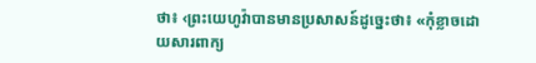ថា៖ ‹ព្រះយេហូវ៉ាបានមានប្រសាសន៍ដូច្នេះថា៖ «កុំខ្លាចដោយសារពាក្យ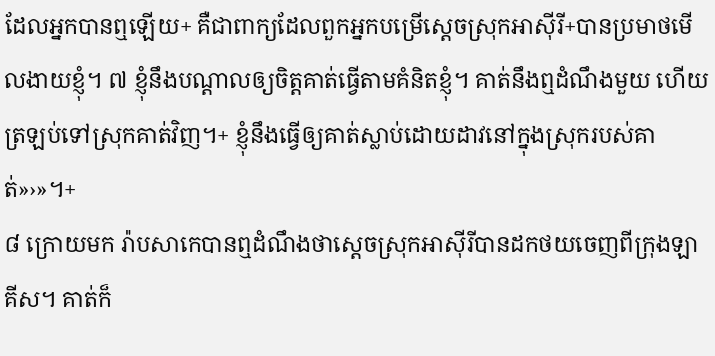ដែលអ្នកបានឮឡើយ+ គឺជាពាក្យដែលពួកអ្នកបម្រើស្ដេចស្រុកអាស៊ីរី+បានប្រមាថមើលងាយខ្ញុំ។ ៧ ខ្ញុំនឹងបណ្ដាលឲ្យចិត្តគាត់ធ្វើតាមគំនិតខ្ញុំ។ គាត់នឹងឮដំណឹងមួយ ហើយត្រឡប់ទៅស្រុកគាត់វិញ។+ ខ្ញុំនឹងធ្វើឲ្យគាត់ស្លាប់ដោយដាវនៅក្នុងស្រុករបស់គាត់»›»។+
៨ ក្រោយមក រ៉ាបសាកេបានឮដំណឹងថាស្ដេចស្រុកអាស៊ីរីបានដកថយចេញពីក្រុងឡាគីស។ គាត់ក៏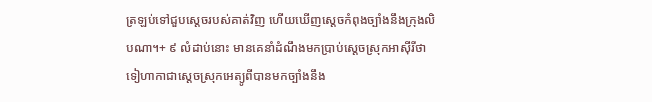ត្រឡប់ទៅជួបស្ដេចរបស់គាត់វិញ ហើយឃើញស្ដេចកំពុងច្បាំងនឹងក្រុងលិបណា។+ ៩ លំដាប់នោះ មានគេនាំដំណឹងមកប្រាប់ស្ដេចស្រុកអាស៊ីរីថាទៀហាកាជាស្ដេចស្រុកអេត្យូពីបានមកច្បាំងនឹង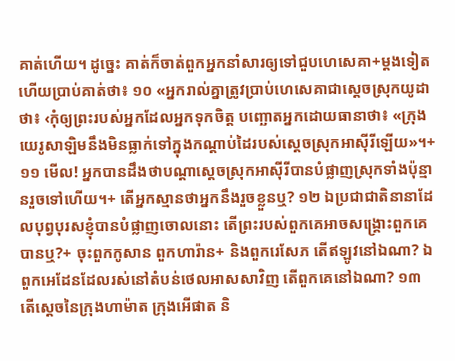គាត់ហើយ។ ដូច្នេះ គាត់ក៏ចាត់ពួកអ្នកនាំសារឲ្យទៅជួបហេសេគា+ម្ដងទៀត ហើយប្រាប់គាត់ថា៖ ១០ «អ្នករាល់គ្នាត្រូវប្រាប់ហេសេគាជាស្ដេចស្រុកយូដាថា៖ ‹កុំឲ្យព្រះរបស់អ្នកដែលអ្នកទុកចិត្ត បញ្ឆោតអ្នកដោយធានាថា៖ «ក្រុងយេរូសាឡិមនឹងមិនធ្លាក់ទៅក្នុងកណ្ដាប់ដៃរបស់ស្ដេចស្រុកអាស៊ីរីឡើយ»។+ ១១ មើល! អ្នកបានដឹងថាបណ្ដាស្ដេចស្រុកអាស៊ីរីបានបំផ្លាញស្រុកទាំងប៉ុន្មានរួចទៅហើយ។+ តើអ្នកស្មានថាអ្នកនឹងរួចខ្លួនឬ? ១២ ឯប្រជាជាតិនានាដែលបុព្វបុរសខ្ញុំបានបំផ្លាញចោលនោះ តើព្រះរបស់ពួកគេអាចសង្គ្រោះពួកគេបានឬ?+ ចុះពួកកូសាន ពួកហារ៉ាន+ និងពួករេសែភ តើឥឡូវនៅឯណា? ឯពួកអេដែនដែលរស់នៅតំបន់ថេលអាសសាវិញ តើពួកគេនៅឯណា? ១៣ តើស្ដេចនៃក្រុងហាម៉ាត ក្រុងអើផាត និ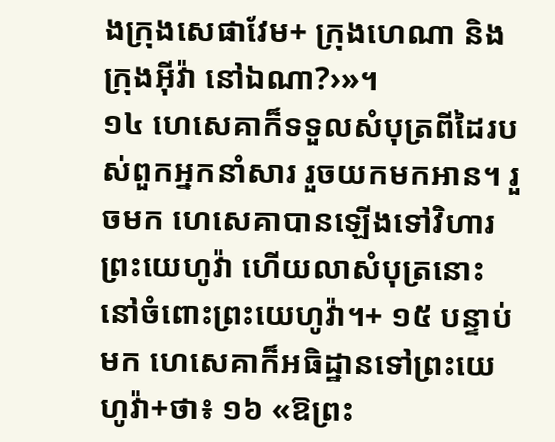ងក្រុងសេផាវែម+ ក្រុងហេណា និងក្រុងអ៊ីវ៉ា នៅឯណា?›»។
១៤ ហេសេគាក៏ទទួលសំបុត្រពីដៃរបស់ពួកអ្នកនាំសារ រួចយកមកអាន។ រួចមក ហេសេគាបានឡើងទៅវិហារព្រះយេហូវ៉ា ហើយលាសំបុត្រនោះនៅចំពោះព្រះយេហូវ៉ា។+ ១៥ បន្ទាប់មក ហេសេគាក៏អធិដ្ឋានទៅព្រះយេហូវ៉ា+ថា៖ ១៦ «ឱព្រះ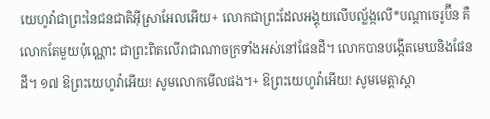យេហូវ៉ាជាព្រះនៃជនជាតិអ៊ីស្រាអែលអើយ+ លោកជាព្រះដែលអង្គុយលើបល្ល័ង្កលើ*បណ្ដាចេរូប៊ីន គឺលោកតែមួយប៉ុណ្ណោះ ជាព្រះពិតលើរាជាណាចក្រទាំងអស់នៅផែនដី។ លោកបានបង្កើតមេឃនិងផែនដី។ ១៧ ឱព្រះយេហូវ៉ាអើយ! សូមលោកមើលផង។+ ឱព្រះយេហូវ៉ាអើយ! សូមមេត្តាស្ដា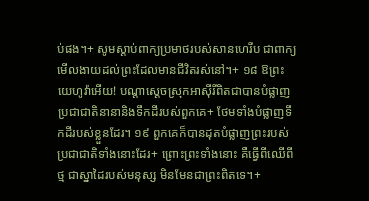ប់ផង។+ សូមស្ដាប់ពាក្យប្រមាថរបស់សានហេរីប ជាពាក្យមើលងាយដល់ព្រះដែលមានជីវិតរស់នៅ។+ ១៨ ឱព្រះយេហូវ៉ាអើយ! បណ្ដាស្ដេចស្រុកអាស៊ីរីពិតជាបានបំផ្លាញប្រជាជាតិនានានិងទឹកដីរបស់ពួកគេ+ ថែមទាំងបំផ្លាញទឹកដីរបស់ខ្លួនដែរ។ ១៩ ពួកគេក៏បានដុតបំផ្លាញព្រះរបស់ប្រជាជាតិទាំងនោះដែរ+ ព្រោះព្រះទាំងនោះ គឺធ្វើពីឈើពីថ្ម ជាស្នាដៃរបស់មនុស្ស មិនមែនជាព្រះពិតទេ។+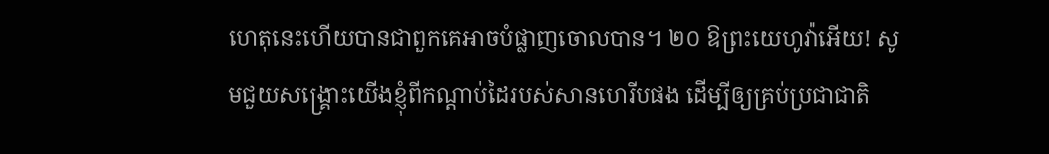ហេតុនេះហើយបានជាពួកគេអាចបំផ្លាញចោលបាន។ ២០ ឱព្រះយេហូវ៉ាអើយ! សូមជួយសង្គ្រោះយើងខ្ញុំពីកណ្ដាប់ដៃរបស់សានហេរីបផង ដើម្បីឲ្យគ្រប់ប្រជាជាតិ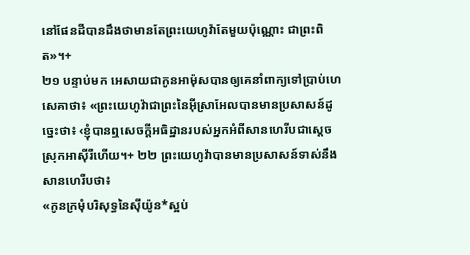នៅផែនដីបានដឹងថាមានតែព្រះយេហូវ៉ាតែមួយប៉ុណ្ណោះ ជាព្រះពិត»។+
២១ បន្ទាប់មក អេសាយជាកូនអាម៉ុសបានឲ្យគេនាំពាក្យទៅប្រាប់ហេសេគាថា៖ «ព្រះយេហូវ៉ាជាព្រះនៃអ៊ីស្រាអែលបានមានប្រសាសន៍ដូច្នេះថា៖ ‹ខ្ញុំបានឮសេចក្ដីអធិដ្ឋានរបស់អ្នកអំពីសានហេរីបជាស្ដេចស្រុកអាស៊ីរីហើយ។+ ២២ ព្រះយេហូវ៉ាបានមានប្រសាសន៍ទាស់នឹងសានហេរីបថា៖
«កូនក្រមុំបរិសុទ្ធនៃស៊ីយ៉ូន*ស្អប់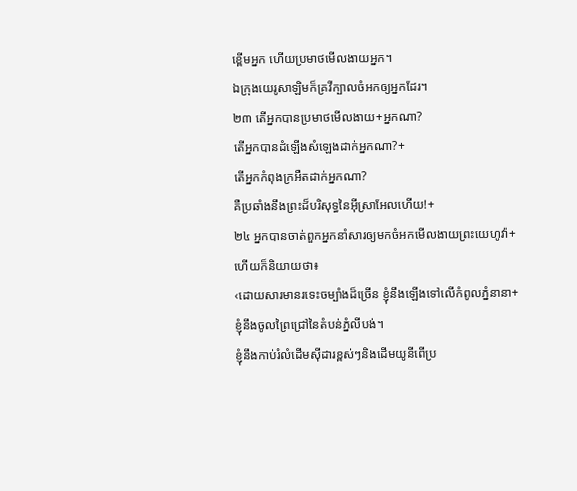ខ្ពើមអ្នក ហើយប្រមាថមើលងាយអ្នក។
ឯក្រុងយេរូសាឡិមក៏គ្រវីក្បាលចំអកឲ្យអ្នកដែរ។
២៣ តើអ្នកបានប្រមាថមើលងាយ+អ្នកណា?
តើអ្នកបានដំឡើងសំឡេងដាក់អ្នកណា?+
តើអ្នកកំពុងក្រអឺតដាក់អ្នកណា?
គឺប្រឆាំងនឹងព្រះដ៏បរិសុទ្ធនៃអ៊ីស្រាអែលហើយ!+
២៤ អ្នកបានចាត់ពួកអ្នកនាំសារឲ្យមកចំអកមើលងាយព្រះយេហូវ៉ា+ ហើយក៏និយាយថា៖
‹ដោយសារមានរទេះចម្បាំងដ៏ច្រើន ខ្ញុំនឹងឡើងទៅលើកំពូលភ្នំនានា+
ខ្ញុំនឹងចូលព្រៃជ្រៅនៃតំបន់ភ្នំលីបង់។
ខ្ញុំនឹងកាប់រំលំដើមស៊ីដារខ្ពស់ៗនិងដើមយូនីពើប្រ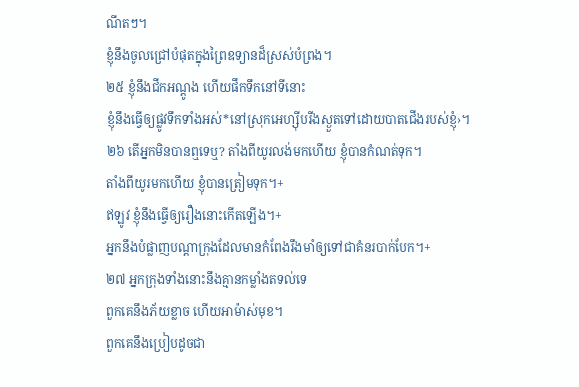ណីតៗ។
ខ្ញុំនឹងចូលជ្រៅបំផុតក្នុងព្រៃឧទ្យានដ៏ស្រស់បំព្រង។
២៥ ខ្ញុំនឹងជីកអណ្ដូង ហើយផឹកទឹកនៅទីនោះ
ខ្ញុំនឹងធ្វើឲ្យផ្លូវទឹកទាំងអស់*នៅស្រុកអេហ្ស៊ីបរីងស្ងួតទៅដោយបាតជើងរបស់ខ្ញុំ›។
២៦ តើអ្នកមិនបានឮទេឬ? តាំងពីយូរលង់មកហើយ ខ្ញុំបានកំណត់ទុក។
តាំងពីយូរមកហើយ ខ្ញុំបានត្រៀមទុក។+
ឥឡូវ ខ្ញុំនឹងធ្វើឲ្យរឿងនោះកើតឡើង។+
អ្នកនឹងបំផ្លាញបណ្ដាក្រុងដែលមានកំពែងរឹងមាំឲ្យទៅជាគំនរបាក់បែក។+
២៧ អ្នកក្រុងទាំងនោះនឹងគ្មានកម្លាំងតទល់ទេ
ពួកគេនឹងភ័យខ្លាច ហើយអាម៉ាស់មុខ។
ពួកគេនឹងប្រៀបដូចជា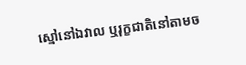ស្មៅនៅឯវាល ឬរុក្ខជាតិនៅតាមច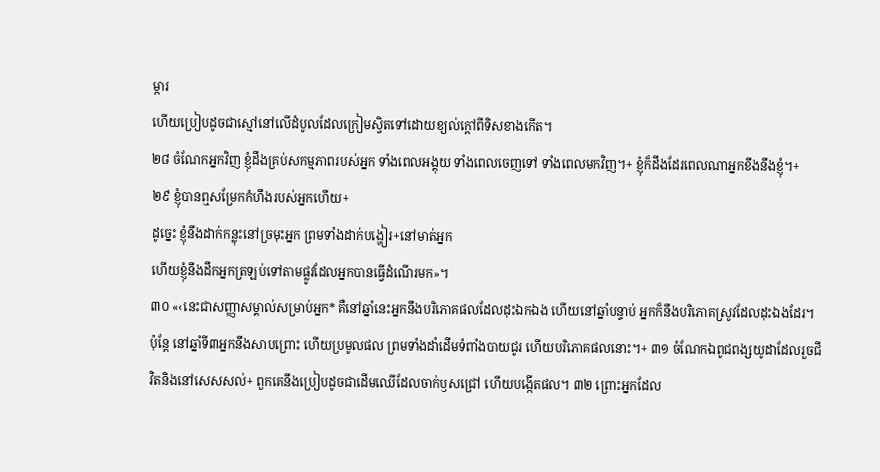ម្ការ
ហើយប្រៀបដូចជាស្មៅនៅលើដំបូលដែលក្រៀមស្វិតទៅដោយខ្យល់ក្ដៅពីទិសខាងកើត។
២៨ ចំណែកអ្នកវិញ ខ្ញុំដឹងគ្រប់សកម្មភាពរបស់អ្នក ទាំងពេលអង្គុយ ទាំងពេលចេញទៅ ទាំងពេលមកវិញ។+ ខ្ញុំក៏ដឹងដែរពេលណាអ្នកខឹងនឹងខ្ញុំ។+
២៩ ខ្ញុំបានឮសម្រែកកំហឹងរបស់អ្នកហើយ+
ដូច្នេះ ខ្ញុំនឹងដាក់កន្លុះនៅច្រមុះអ្នក ព្រមទាំងដាក់បង្ហៀរ+នៅមាត់អ្នក
ហើយខ្ញុំនឹងដឹកអ្នកត្រឡប់ទៅតាមផ្លូវដែលអ្នកបានធ្វើដំណើរមក»។
៣០ «‹នេះជាសញ្ញាសម្គាល់សម្រាប់អ្នក* គឺនៅឆ្នាំនេះអ្នកនឹងបរិភោគផលដែលដុះឯកឯង ហើយនៅឆ្នាំបន្ទាប់ អ្នកក៏នឹងបរិភោគស្រូវដែលដុះឯងដែរ។ ប៉ុន្តែ នៅឆ្នាំទី៣អ្នកនឹងសាបព្រោះ ហើយប្រមូលផល ព្រមទាំងដាំដើមទំពាំងបាយជូរ ហើយបរិភោគផលនោះ។+ ៣១ ចំណែកឯពូជពង្សយូដាដែលរួចជីវិតនិងនៅសេសសល់+ ពួកគេនឹងប្រៀបដូចជាដើមឈើដែលចាក់ឫសជ្រៅ ហើយបង្កើតផល។ ៣២ ព្រោះអ្នកដែល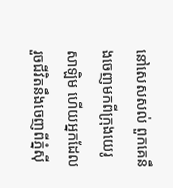នៅសេសសល់ ពួកគេនឹងចេញមកពីក្រុងយេរូសាឡិម ហើយអ្នកដែលរួចជីវិតនឹងចេញពីភ្នំស៊ី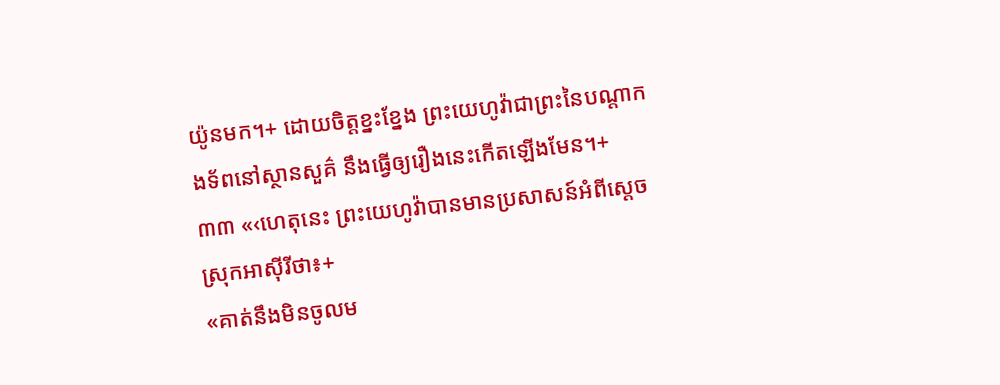យ៉ូនមក។+ ដោយចិត្តខ្នះខ្នែង ព្រះយេហូវ៉ាជាព្រះនៃបណ្ដាកងទ័ពនៅស្ថានសួគ៌ នឹងធ្វើឲ្យរឿងនេះកើតឡើងមែន។+
៣៣ «‹ហេតុនេះ ព្រះយេហូវ៉ាបានមានប្រសាសន៍អំពីស្ដេចស្រុកអាស៊ីរីថា៖+
«គាត់នឹងមិនចូលម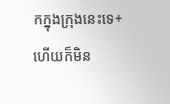កក្នុងក្រុងនេះទេ+ ហើយក៏មិន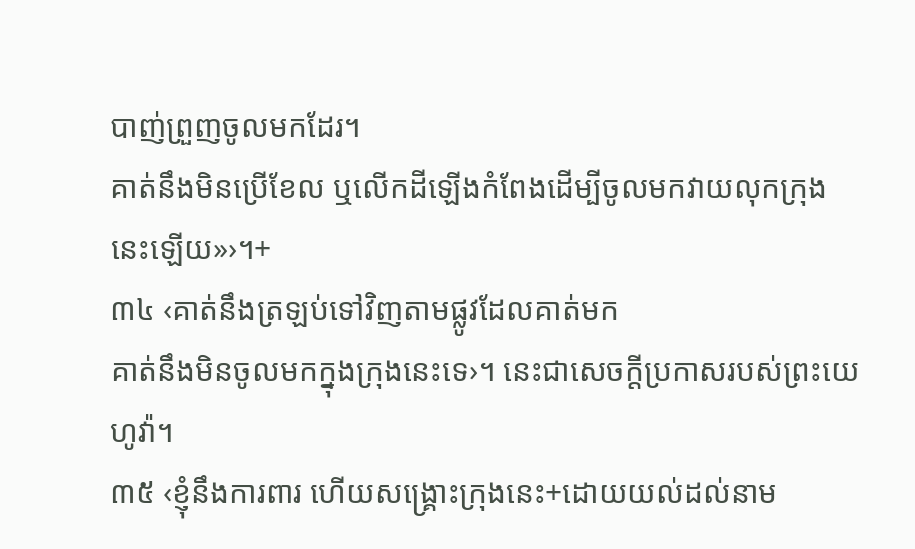បាញ់ព្រួញចូលមកដែរ។
គាត់នឹងមិនប្រើខែល ឬលើកដីឡើងកំពែងដើម្បីចូលមកវាយលុកក្រុងនេះឡើយ»›។+
៣៤ ‹គាត់នឹងត្រឡប់ទៅវិញតាមផ្លូវដែលគាត់មក
គាត់នឹងមិនចូលមកក្នុងក្រុងនេះទេ›។ នេះជាសេចក្ដីប្រកាសរបស់ព្រះយេហូវ៉ា។
៣៥ ‹ខ្ញុំនឹងការពារ ហើយសង្គ្រោះក្រុងនេះ+ដោយយល់ដល់នាម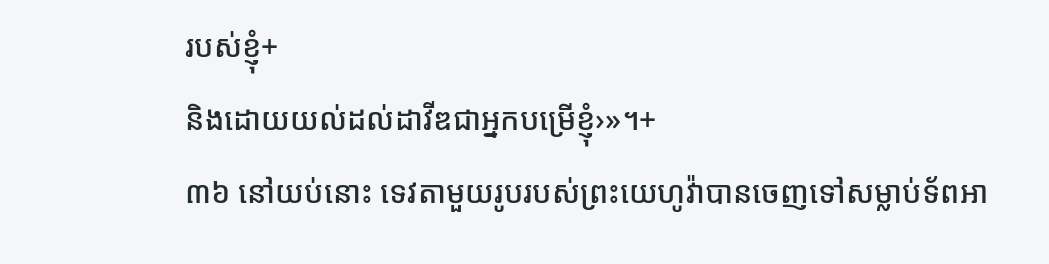របស់ខ្ញុំ+
និងដោយយល់ដល់ដាវីឌជាអ្នកបម្រើខ្ញុំ›»។+
៣៦ នៅយប់នោះ ទេវតាមួយរូបរបស់ព្រះយេហូវ៉ាបានចេញទៅសម្លាប់ទ័ពអា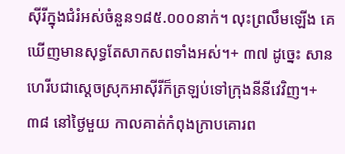ស៊ីរីក្នុងជំរំអស់ចំនួន១៨៥.០០០នាក់។ លុះព្រលឹមឡើង គេឃើញមានសុទ្ធតែសាកសពទាំងអស់។+ ៣៧ ដូច្នេះ សានហេរីបជាស្ដេចស្រុកអាស៊ីរីក៏ត្រឡប់ទៅក្រុងនីនីវេវិញ។+ ៣៨ នៅថ្ងៃមួយ កាលគាត់កំពុងក្រាបគោរព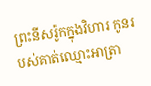ព្រះនីសរ៉ូកក្នុងវិហារ កូនរបស់គាត់ឈ្មោះអាត្រា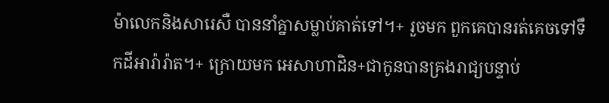ម៉ាលេកនិងសារេសឺ បាននាំគ្នាសម្លាប់គាត់ទៅ។+ រួចមក ពួកគេបានរត់គេចទៅទឹកដីអារ៉ារ៉ាត។+ ក្រោយមក អេសាហាដិន+ជាកូនបានគ្រងរាជ្យបន្ទាប់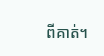ពីគាត់។